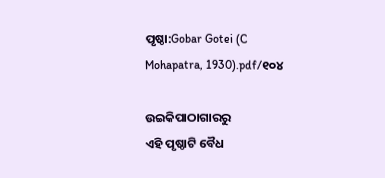ପୃଷ୍ଠା:Gobar Gotei (C Mohapatra, 1930).pdf/୧୦୪

ଉଇକିପାଠାଗାର‌ରୁ
ଏହି ପୃଷ୍ଠାଟି ବୈଧ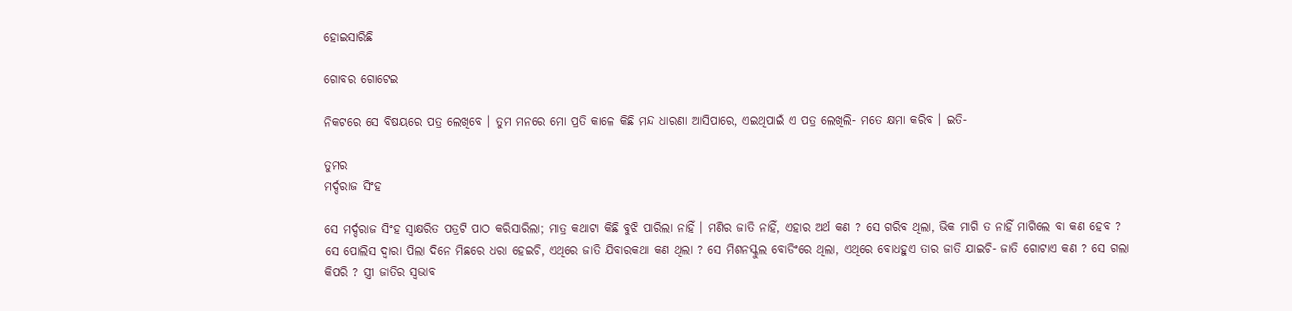ହୋଇସାରିଛି

ଗୋବର ଗୋଟେଇ

ନିକଟରେ ସେ ବିଷୟରେ ପତ୍ର ଲେଖିବେ । ତୁମ ମନରେ ମୋ ପ୍ରତି କାଳେ କିଛି ମନ୍ଦ ଧାରଣା ଆସିପାରେ, ଏଇଥିପାଇଁ ଏ ପତ୍ର ଲେଖିଲି- ମତେ କ୍ଷମା କରିବ । ଇତି-

ତୁମର
ମର୍ଦ୍ଦରାଜ ସିଂହ

ସେ ମର୍ଦ୍ଦରାଜ ସିଂହ ସ୍ୱାକ୍ଷରିତ ପତ୍ରଟି ପାଠ କରିସାରିଲା; ମାତ୍ର କଥାଟା କିଛି ବୁଝି ପାରିଲା ନାହିଁ । ମଣିର ଜାତି ନାହିଁ, ଏହାର ଅର୍ଥ କଣ ? ସେ ଗରିବ ଥିଲା, ଭିକ ମାଗି ତ ନାହିଁ ମାଗିଲେ ବା କଣ ହେବ ? ସେ ପୋଲିସ ଦ୍ୱାରା ପିଲା ଦିନେ ମିଛରେ ଧରା ହେଇଚି, ଏଥିରେ ଜାତି ଯିବାରକଥା କଣ ଥିଲା ? ସେ ମିଶନସ୍କୁଲ ବୋଡିଂରେ ଥିଲା, ଏଥିରେ ବୋଧହୁଏ ତାର ଜାତି ଯାଇଚି- ଜାତି ଗୋଟାଏ କଣ ? ସେ ଗଲା କିପରି ? ସ୍ତ୍ରୀ ଜାତିର ସ୍ୱଭାବ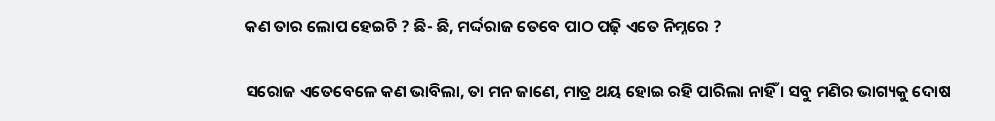କଣ ତାର ଲୋପ ହେଇଚି ? ଛି- ଛି, ମର୍ଦ୍ଦରାଜ ତେବେ ପାଠ ପଢ଼ି ଏତେ ନିମ୍ନରେ ?

ସରୋଜ ଏତେବେଳେ କଣ ଭାବିଲା, ତା ମନ ଜାଣେ, ମାତ୍ର ଥୟ ହୋଇ ରହି ପାରିଲା ନାହିଁ । ସବୁ ମଣିର ଭାଗ୍ୟକୁ ଦୋଷ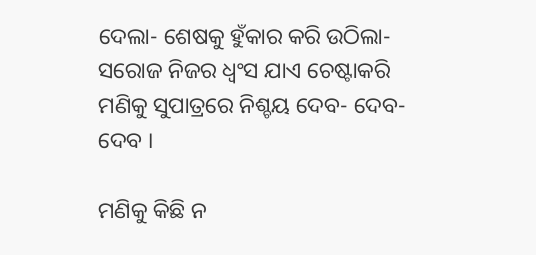ଦେଲା- ଶେଷକୁ ହୁଁକାର କରି ଉଠିଲା- ସରୋଜ ନିଜର ଧ୍ୱଂସ ଯାଏ ଚେଷ୍ଟାକରି ମଣିକୁ ସୁପାତ୍ରରେ ନିଶ୍ଚୟ ଦେବ- ଦେବ- ଦେବ ।

ମଣିକୁ କିଛି ନ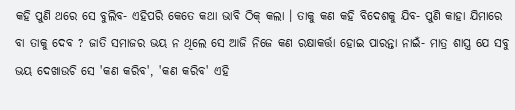କ‌ହି ପୁଣି ଥରେ ସେ ବୁଲିବ- ଏହିପରି କେତେ କଥା ଭାବି ଠିକ୍ କଲା । ତାକୁ କଣ କ‌ହି ବିଦେଶକୁ ଯିବ- ପୁଣି କାହା ଯିମାରେ ବା ତାକୁ ଦେବ ? ଜାତି ସମାଜର ଭୟ ନ ଥିଲେ ସେ ଆଜି ନିଜେ କଣ ରକ୍ଷାକର୍ତ୍ତା ହୋଇ ପାରନ୍ତା ନାଇଁ- ମାତ୍ର ଶାସ୍ତ୍ର ଯେ ସବୁ ଭୟ ଦେଖାଉଚି ସେ 'କଣ କରିବ', 'କଣ କରିବ' ଏହି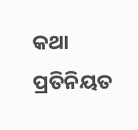କଥା ପ୍ରତିନିୟତ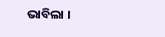ଭାବିଲା ।